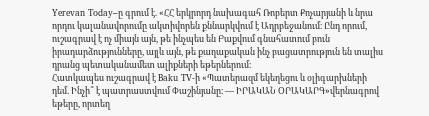Yerevan Today–ը գրում է. «ՀՀ երկրորդ նախագահ Ռոբերտ Քոչարյանի և նրա որդու կալանավորումը ակտիվորեն քննարկվում է Ադրբեջանում։ Ընդ որում, ուշագրավ է ոչ միայն այն, թե ինչպես են Բաքվում գնահատում բուն իրադարձությունները, այլև այն, թե քաղաքական ինչ բացատրություն են տալիս դրանց պետականամետ ալիքների եթերներում։
Հատկապես ուշագրավ է Baku TV-ի «Պատերազմ եկեղեցու և օլիգարխների դեմ. Ինչի՞ է պատրաստվում Փաշինյանը։ — ԻՐԱԿԱՆ ՕՐԱԿԱՐԳ»վերնագրով եթերը, որտեղ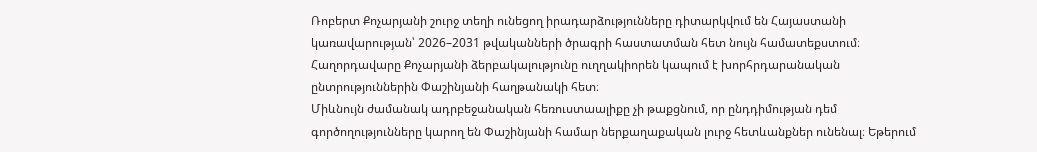Ռոբերտ Քոչարյանի շուրջ տեղի ունեցող իրադարձությունները դիտարկվում են Հայաստանի կառավարության՝ 2026–2031 թվականների ծրագրի հաստատման հետ նույն համատեքստում։ Հաղորդավարը Քոչարյանի ձերբակալությունը ուղղակիորեն կապում է խորհրդարանական ընտրություններին Փաշինյանի հաղթանակի հետ։
Միևնույն ժամանակ ադրբեջանական հեռուստաալիքը չի թաքցնում, որ ընդդիմության դեմ գործողությունները կարող են Փաշինյանի համար ներքաղաքական լուրջ հետևանքներ ունենալ։ Եթերում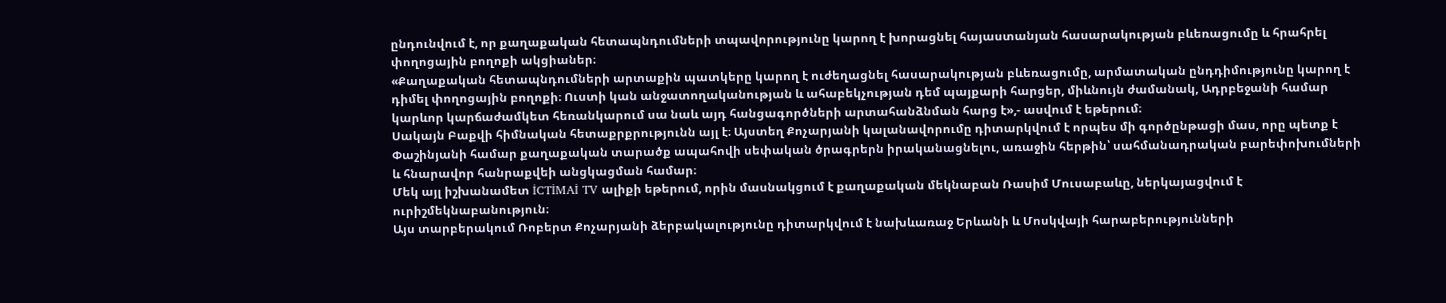ընդունվում է, որ քաղաքական հետապնդումների տպավորությունը կարող է խորացնել հայաստանյան հասարակության բևեռացումը և հրահրել փողոցային բողոքի ակցիաներ։
«Քաղաքական հետապնդումների արտաքին պատկերը կարող է ուժեղացնել հասարակության բևեռացումը, արմատական ընդդիմությունը կարող է դիմել փողոցային բողոքի։ Ուստի կան անջատողականության և ահաբեկչության դեմ պայքարի հարցեր, միևնույն ժամանակ, Ադրբեջանի համար կարևոր կարճաժամկետ հեռանկարում սա նաև այդ հանցագործների արտահանձնման հարց է»,- ասվում է եթերում։
Սակայն Բաքվի հիմնական հետաքրքրությունն այլ է։ Այստեղ Քոչարյանի կալանավորումը դիտարկվում է որպես մի գործընթացի մաս, որը պետք է Փաշինյանի համար քաղաքական տարածք ապահովի սեփական ծրագրերն իրականացնելու, առաջին հերթին՝ սահմանադրական բարեփոխումների և հնարավոր հանրաքվեի անցկացման համար։
Մեկ այլ իշխանամետ İCTİMAİ TV ալիքի եթերում, որին մասնակցում է քաղաքական մեկնաբան Ռասիմ Մուսաբաևը, ներկայացվում է ուրիշմեկնաբանություն։
Այս տարբերակում Ռոբերտ Քոչարյանի ձերբակալությունը դիտարկվում է նախևառաջ Երևանի և Մոսկվայի հարաբերությունների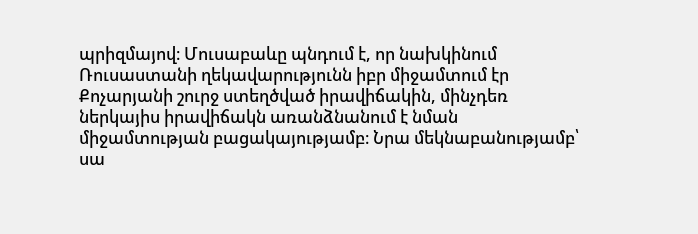պրիզմայով։ Մուսաբաևը պնդում է, որ նախկինում Ռուսաստանի ղեկավարությունն իբր միջամտում էր Քոչարյանի շուրջ ստեղծված իրավիճակին, մինչդեռ ներկայիս իրավիճակն առանձնանում է նման միջամտության բացակայությամբ։ Նրա մեկնաբանությամբ՝ սա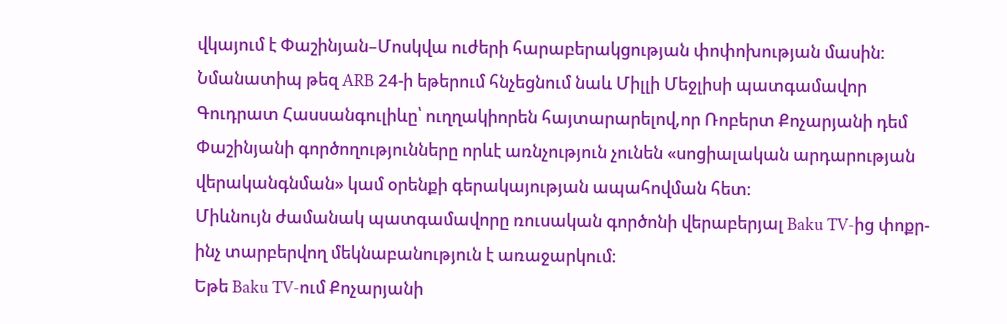վկայում է Փաշինյան–Մոսկվա ուժերի հարաբերակցության փոփոխության մասին։
Նմանատիպ թեզ ARB 24-ի եթերում հնչեցնում նաև Միլլի Մեջլիսի պատգամավոր Գուդրատ Հասսանգուլիևը՝ ուղղակիորեն հայտարարելով,որ Ռոբերտ Քոչարյանի դեմ Փաշինյանի գործողությունները որևէ առնչություն չունեն «սոցիալական արդարության վերականգնման» կամ օրենքի գերակայության ապահովման հետ։
Միևնույն ժամանակ պատգամավորը ռուսական գործոնի վերաբերյալ Baku TV-ից փոքր-ինչ տարբերվող մեկնաբանություն է առաջարկում։
Եթե Baku TV-ում Քոչարյանի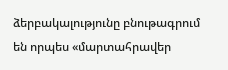ձերբակալությունը բնութագրում են որպես «մարտահրավեր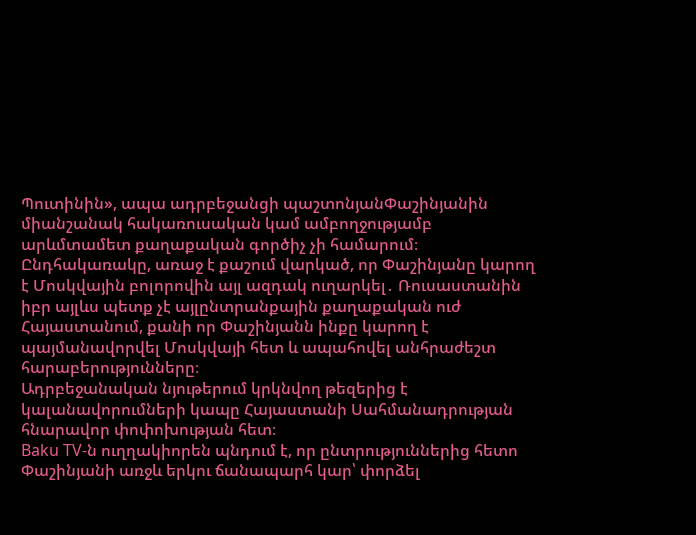Պուտինին», ապա ադրբեջանցի պաշտոնյանՓաշինյանին միանշանակ հակառուսական կամ ամբողջությամբ արևմտամետ քաղաքական գործիչ չի համարում։ Ընդհակառակը, առաջ է քաշում վարկած, որ Փաշինյանը կարող է Մոսկվային բոլորովին այլ ազդակ ուղարկել․ Ռուսաստանին իբր այլևս պետք չէ այլընտրանքային քաղաքական ուժ Հայաստանում, քանի որ Փաշինյանն ինքը կարող է պայմանավորվել Մոսկվայի հետ և ապահովել անհրաժեշտ հարաբերությունները։
Ադրբեջանական նյութերում կրկնվող թեզերից է կալանավորումների կապը Հայաստանի Սահմանադրության հնարավոր փոփոխության հետ։
Baku TV-ն ուղղակիորեն պնդում է, որ ընտրություններից հետո Փաշինյանի առջև երկու ճանապարհ կար՝ փորձել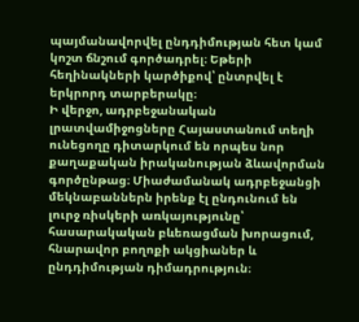պայմանավորվել ընդդիմության հետ կամ կոշտ ճնշում գործադրել։ Եթերի հեղինակների կարծիքով՝ ընտրվել է երկրորդ տարբերակը։
Ի վերջո, ադրբեջանական լրատվամիջոցները Հայաստանում տեղի ունեցողը դիտարկում են որպես նոր քաղաքական իրականության ձևավորման գործընթաց։ Միաժամանակ ադրբեջանցի մեկնաբաններն իրենք էլ ընդունում են լուրջ ռիսկերի առկայությունը՝ հասարակական բևեռացման խորացում, հնարավոր բողոքի ակցիաներ և ընդդիմության դիմադրություն։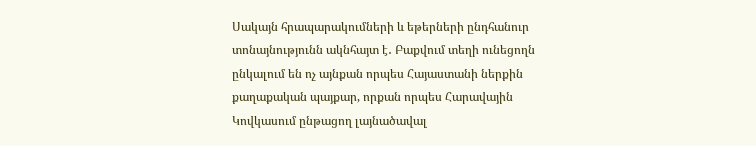Սակայն հրապարակումների և եթերների ընդհանուր տոնայնությունն ակնհայտ է․ Բաքվում տեղի ունեցողն ընկալում են ոչ այնքան որպես Հայաստանի ներքին քաղաքական պայքար, որքան որպես Հարավային Կովկասում ընթացող լայնածավալ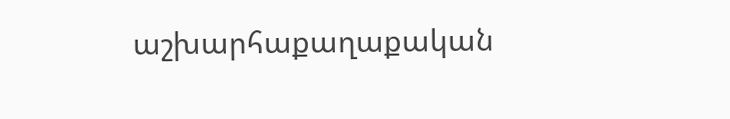աշխարհաքաղաքական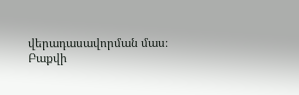վերադասավորման մաս։
Բաքվի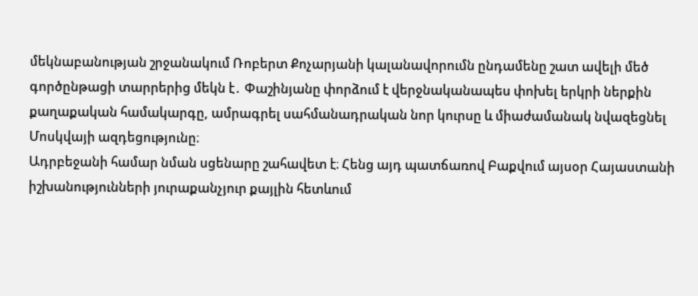մեկնաբանության շրջանակում Ռոբերտ Քոչարյանի կալանավորումն ընդամենը շատ ավելի մեծ գործընթացի տարրերից մեկն է․ Փաշինյանը փորձում է վերջնականապես փոխել երկրի ներքին քաղաքական համակարգը, ամրագրել սահմանադրական նոր կուրսը և միաժամանակ նվազեցնել Մոսկվայի ազդեցությունը։
Ադրբեջանի համար նման սցենարը շահավետ է։ Հենց այդ պատճառով Բաքվում այսօր Հայաստանի իշխանությունների յուրաքանչյուր քայլին հետևում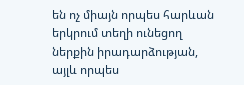են ոչ միայն որպես հարևան երկրում տեղի ունեցող ներքին իրադարձության, այլև որպես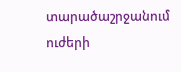տարածաշրջանում ուժերի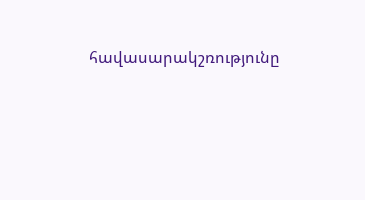հավասարակշռությունը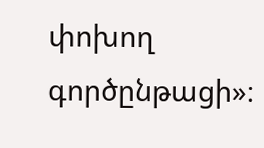փոխող գործընթացի»։